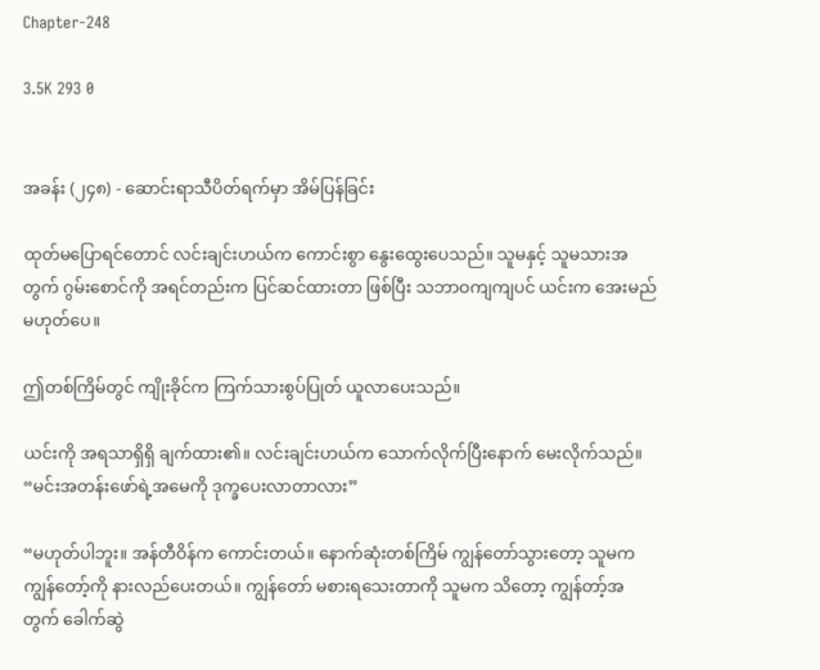Chapter-248

3.5K 293 0


အခန်း (၂၄၈) - ဆောင်းရာသီပိတ်ရက်မှာ အိမ်ပြန်ခြင်း

ထုတ်မပြောရင်တောင် လင်းချင်းဟယ်က ကောင်းစွာ နွေးထွေးပေသည်။ သူမနှင့် သူမသားအတွက် ဂွမ်းစောင်ကို အရင်တည်းက ပြင်ဆင်ထားတာ ဖြစ်ပြီး သဘာဝကျကျပင် ယင်းက အေးမည် မဟုတ်ပေ။

ဤတစ်ကြိမ်တွင် ကျိုးခိုင်က ကြက်သားစွပ်ပြုတ် ယူလာပေးသည်။

ယင်းကို အရသာရှိရှိ ချက်ထား၏။ လင်းချင်းဟယ်က သောက်လိုက်ပြီးနောက် မေးလိုက်သည်။
“မင်းအတန်းဖော်ရဲ့အမေကို ဒုက္ခပေးလာတာလား”

“မဟုတ်ပါဘူး။ အန်တီဝိန်က ကောင်းတယ်။ နောက်ဆုံးတစ်ကြိမ် ကျွန်တော်သွားတော့ သူမက ကျွန်တော့်ကို နားလည်ပေးတယ်။ ကျွန်တော် မစားရသေးတာကို သူမက သိတော့ ကျွန်တာ့်အတွက် ခေါက်ဆွဲ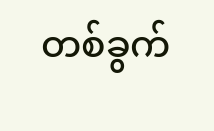တစ်ခွက်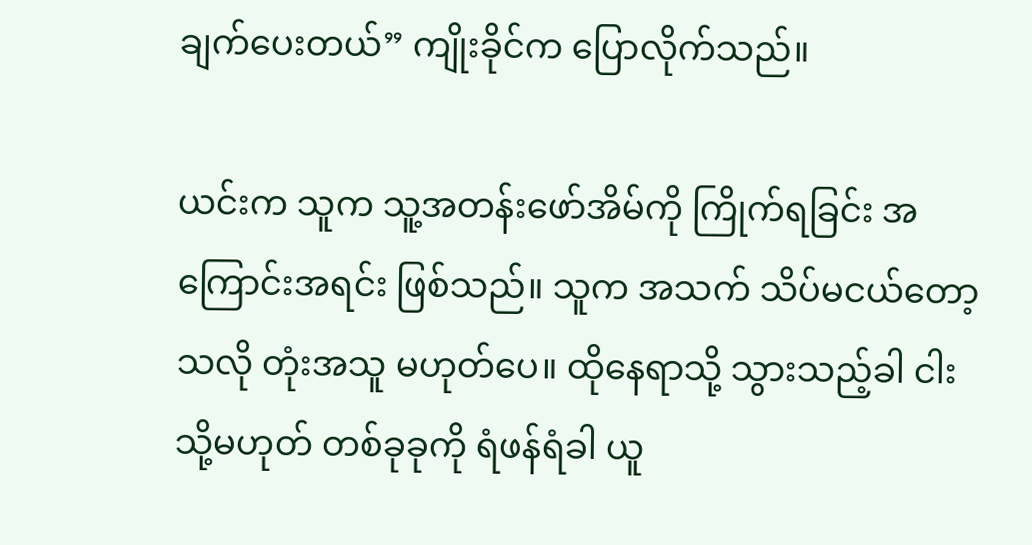ချက်ပေးတယ်” ကျိုးခိုင်က ပြောလိုက်သည်။

ယင်းက သူက သူ့အတန်းဖော်အိမ်ကို ကြိုက်ရခြင်း အကြောင်းအရင်း ဖြစ်သည်။ သူက အသက် သိပ်မငယ်တော့သလို တုံးအသူ မဟုတ်ပေ။ ထိုနေရာသို့ သွားသည့်ခါ ငါး သို့မဟုတ် တစ်ခုခုကို ရံဖန်ရံခါ ယူ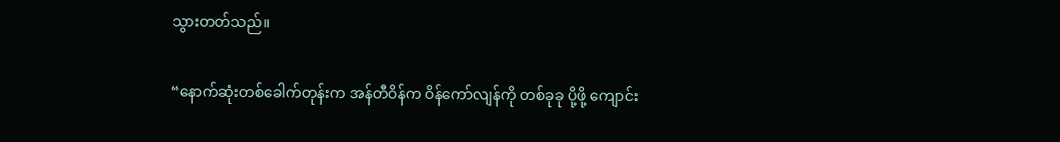သွားတတ်သည်။

“နောက်ဆုံးတစ်ခေါက်တုန်းက အန်တီဝိန်က ဝိန်ကော်လျန်ကို တစ်ခုခု ပို့ဖို့ ကျောင်း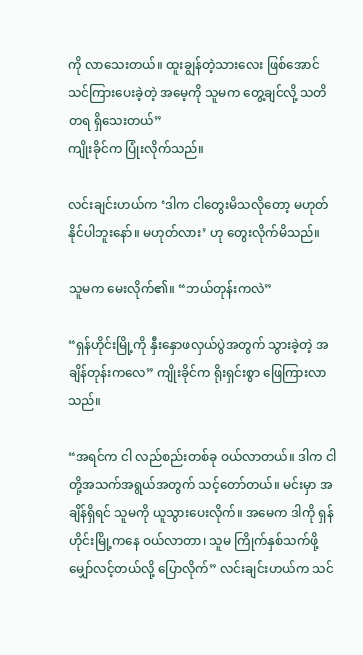ကို လာသေးတယ်။ ထူးချွန်တဲ့သားလေး ဖြစ်အောင် သင်ကြားပေးခဲ့တဲ့ အမေ့ကို သူမက တွေ့ချင်လို့ သတိတရ ရှိသေးတယ်”
ကျိုးခိုင်က ပြုံးလိုက်သည်။

လင်းချင်းဟယ်က ‘ဒါက ငါတွေးမိသလိုတော့ မဟုတ်နိုင်ပါဘူးနော်။ မဟုတ်လား’ ဟု တွေးလိုက်မိသည်။

သူမက မေးလိုက်၏။ “ဘယ်တုန်းကလဲ”

“ရှန်ဟိုင်းမြို့ကို နှီးနှောဖလှယ်ပွဲအတွက် သွားခဲ့တဲ့ အချိန်တုန်းကလေ” ကျိုးခိုင်က ရိုးရှင်းစွာ ဖြေကြားလာသည်။

“အရင်က ငါ လည်စည်းတစ်ခု ဝယ်လာတယ်။ ဒါက ငါတို့အသက်အရွယ်အတွက် သင့်တော်တယ်။ မင်းမှာ အချိန်ရှိရင် သူမကို ယူသွားပေးလိုက်။ အမေက ဒါကို ရှန်ဟိုင်းမြို့ကနေ ဝယ်လာတာ၊ သူမ ကြိုက်နှစ်သက်ဖို့ မျှော်လင့်တယ်လို့ ပြောလိုက်” လင်းချင်းဟယ်က သင်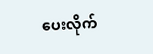ပေးလိုက်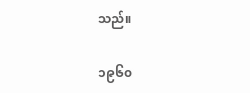သည်။

၁၉၆၀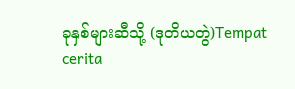ခုနှစ်များဆီသို့ (ဒုတိယတွဲ)Tempat cerita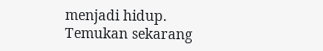menjadi hidup. Temukan sekarang